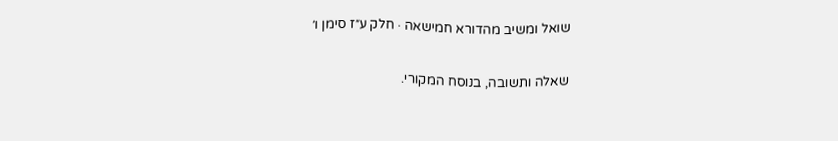שואל ומשיב מהדורא חמישאה · חלק ע״ז סימן ו׳

שאלה ותשובה, בנוסח המקורי.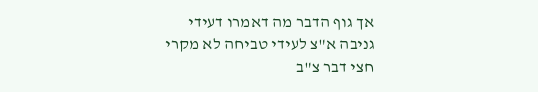אך גוף הדבר מה דאמרו דעידי גניבה א"צ לעידי טביחה לא מקרי חצי דבר צ"ב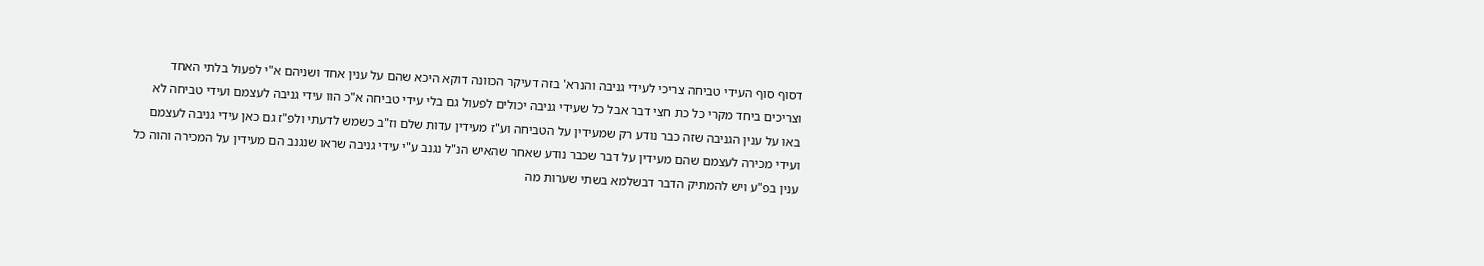דסוף סוף העידי טביחה צריכי לעידי גניבה והנרא' בזה דעיקר הכוונה דוקא היכא שהם על ענין אחד ושניהם א"י לפעול בלתי האחד וצריכים ביחד מקרי כל כת חצי דבר אבל כל שעידי גניבה יכולים לפעול גם בלי עידי טביחה א"כ הוו עידי גניבה לעצמם ועידי טביחה לא באו על ענין הגניבה שזה כבר נודע רק שמעידין על הטביחה וע"ז מעידין עדות שלם וז"ב כשמש לדעתי ולפ"ז גם כאן עידי גניבה לעצמם ועידי מכירה לעצמם שהם מעידין על דבר שכבר נודע שאחר שהאיש הנ"ל נגנב ע"י עידי גניבה שראו שנגנב הם מעידין על המכירה והוה כל ענין בפ"ע ויש להמתיק הדבר דבשלמא בשתי שערות מה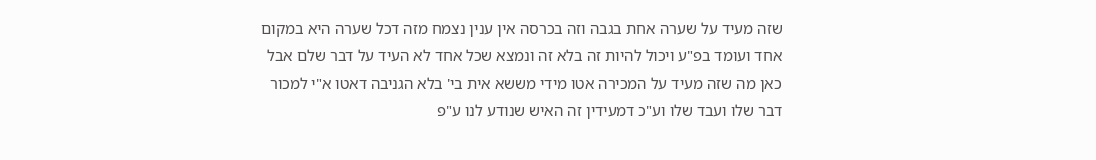שזה מעיד על שערה אחת בגבה וזה בכרסה אין ענין נצמח מזה דכל שערה היא במקום אחד ועומד בפ"ע ויכול להיות זה בלא זה ונמצא שכל אחד לא העיד על דבר שלם אבל כאן מה שזה מעיד על המכירה אטו מידי מששא אית בי' בלא הגניבה דאטו א"י למכור דבר שלו ועבד שלו וע"כ דמעידין זה האיש שנודע לנו ע"פ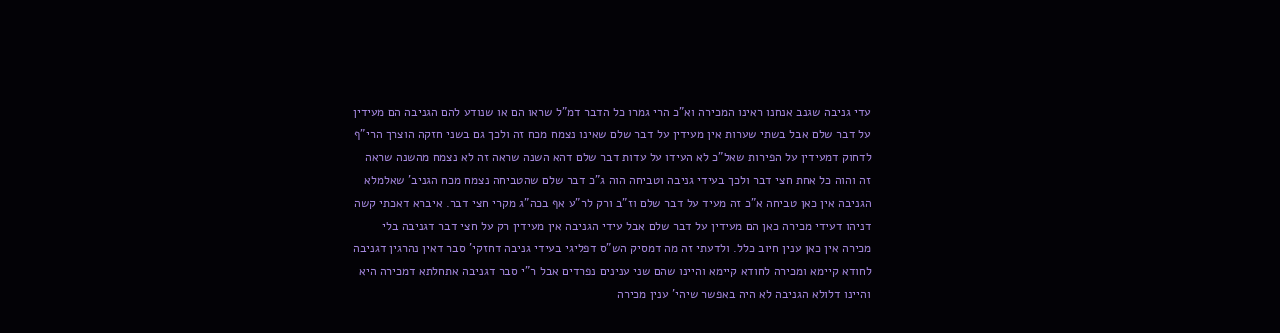עדי גניבה שגנב אנחנו ראינו המכירה וא"כ הרי גמרו כל הדבר דמ"ל שראו הם או שנודע להם הגניבה הם מעידין על דבר שלם אבל בשתי שערות אין מעידין על דבר שלם שאינו נצמח מכח זה ולכך גם בשני חזקה הוצרך הרי"ף לדחוק דמעידין על הפירות שאל"כ לא העידו על עדות דבר שלם דהא השנה שראה זה לא נצמח מהשנה שראה זה והוה כל אחת חצי דבר ולכך בעידי גניבה וטביחה הוה ג"כ דבר שלם שהטביחה נצמח מכח הגניב' שאלמלא הגניבה אין כאן טביחה א"כ זה מעיד על דבר שלם וז"ב ורק לר"ע אף בכה"ג מקרי חצי דבר. איברא דאכתי קשה דניהו דעידי מכירה כאן הם מעידין על דבר שלם אבל עידי הגניבה אין מעידין רק על חצי דבר דגניבה בלי מכירה אין כאן ענין חיוב כלל. ולדעתי זה מה דמסיק הש"ס דפליגי בעידי גניבה דחזקי' סבר דאין נהרגין דגניבה לחודא קיימא ומכירה לחודא קיימא והיינו שהם שני ענינים נפרדים אבל ר"י סבר דגניבה אתחלתא דמכירה היא והיינו דלולא הגניבה לא היה באפשר שיהי' ענין מכירה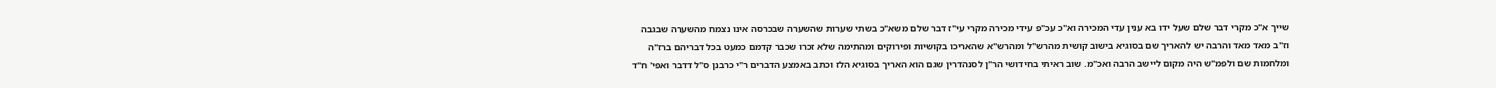שייך א"כ מקרי דבר שלם שעל ידו בא ענין עדי המכירה וא"כ עכ"פ עידי מכירה מקרי עי"ז דבר שלם משא"כ בשתי שערות שהשערה שבכרסה אינו נצמח מהשערה שבגבה וז"ב מאד מאד והרבה יש להאריך שם בסוגיא בישוב קושית מהרש"ל ומהרש"א שהאריכו בקושיות ופירוקים ומהתימה שלא זכרו שכבר קדמם כמעט בכל דבריהם ברז"ה ומלחמות שם ולפמ"ש היה מקום ליישב הרבה ואכ"מ. שוב ראיתי בחידושי הר"ן לסנהדרין שגם הוא האריך בסוגיא הלז וכתב באמצע הדברים ר"י כרבנן ס"ל דדבר ואפי' ח"ד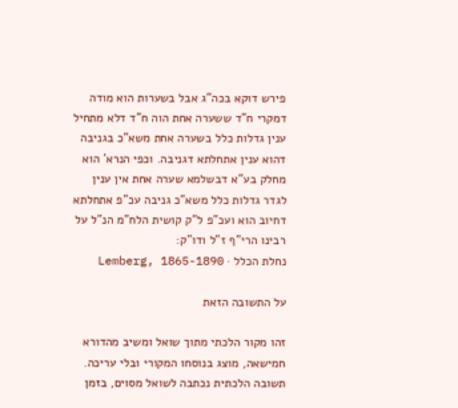פירש דוקא בכה"ג אבל בשערות הוא מודה דמקרי ח"ד ששערה אחת הוה ח"ד דלא מתחיל ענין גדלות כלל בשערה אחת משא"כ בגניבה דהוא ענין אתחלתא דגניבה. וכפי הנרא' הוא מחלק בע"א דבשלמא שערה אחת אין ענין לגדר גדלות כלל משא"כ גניבה עכ"פ אתחלתא דחיוב הוא ועכ"פ ל"ק קושית הלח"מ הנ"ל על רבינו הרי"ף ז"ל ודו"ק:
נחלת הכלל · Lemberg, 1865-1890

על התשובה הזאת

זהו מקור הלכתי מתוך שואל ומשיב מהדורא חמישאה, מוצג בנוסחו המקורי ובלי עריכה. תשובה הלכתית נכתבה לשואל מסוים, בזמן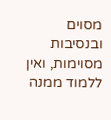מסוים ובנסיבות מסוימות, ואין ללמוד ממנה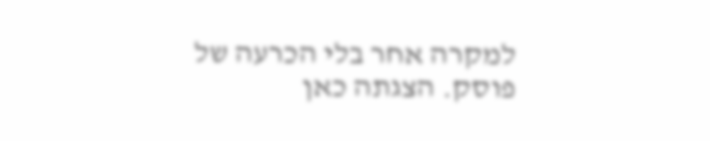למקרה אחר בלי הכרעה של פוסק. הצגתה כאן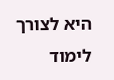היא לצורך לימוד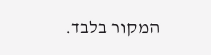המקור בלבד.